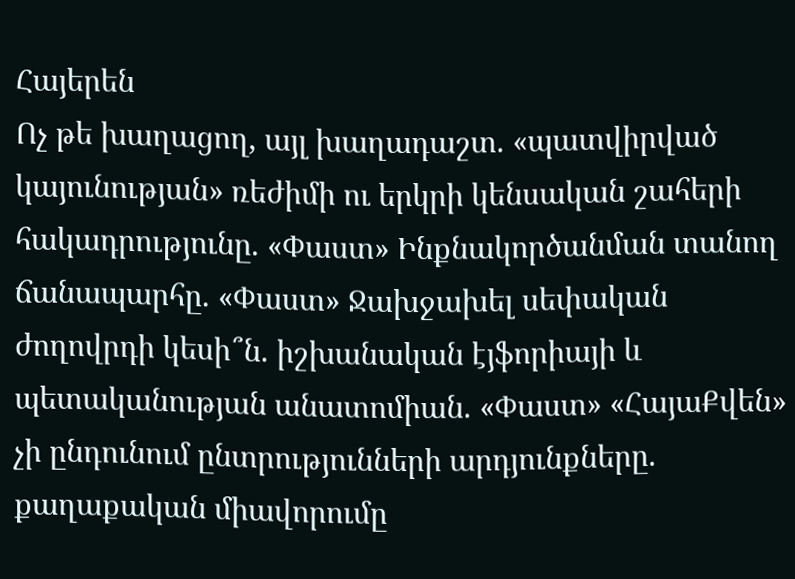Հայերեն
Ոչ թե խաղացող, այլ խաղադաշտ. «պատվիրված կայունության» ռեժիմի ու երկրի կենսական շահերի հակադրությունը. «Փաստ» Ինքնակործանման տանող ճանապարհը. «Փաստ» Ջախջախել սեփական ժողովրդի կեսի՞ն. իշխանական էյֆորիայի և պետականության անատոմիան. «Փաստ» «ՀայաՔվեն» չի ընդունում ընտրությունների արդյունքները. քաղաքական միավորումը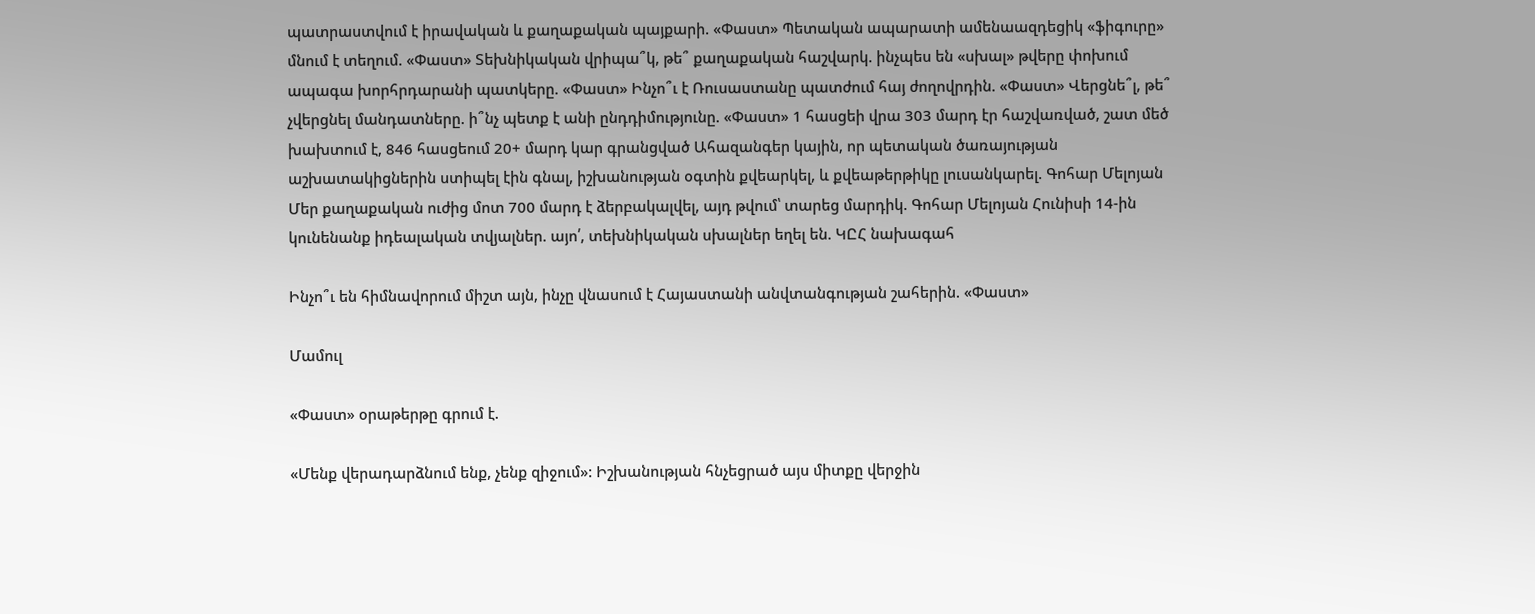պատրաստվում է իրավական և քաղաքական պայքարի. «Փաստ» Պետական ապարատի ամենաազդեցիկ «ֆիգուրը» մնում է տեղում. «Փաստ» Տեխնիկական վրիպա՞կ, թե՞ քաղաքական հաշվարկ. ինչպես են «սխալ» թվերը փոխում ապագա խորհրդարանի պատկերը. «Փաստ» Ինչո՞ւ է Ռուսաստանը պատժում հայ ժողովրդին. «Փաստ» Վերցնե՞լ, թե՞ չվերցնել մանդատները. ի՞նչ պետք է անի ընդդիմությունը. «Փաստ» 1 հասցեի վրա 303 մարդ էր հաշվառված, շատ մեծ խախտում է, 846 հասցեում 20+ մարդ կար գրանցված Ահազանգեր կային, որ պետական ծառայության աշխատակիցներին ստիպել էին գնալ, իշխանության օգտին քվեարկել, և քվեաթերթիկը լուսանկարել. Գոհար Մելոյան Մեր քաղաքական ուժից մոտ 700 մարդ է ձերբակալվել, այդ թվում՝ տարեց մարդիկ. Գոհար Մելոյան Հունիսի 14-ին կունենանք իդեալական տվյալներ. այո՛, տեխնիկական սխալներ եղել են. ԿԸՀ նախագահ

Ինչո՞ւ են հիմնավորում միշտ այն, ինչը վնասում է Հայաստանի անվտանգության շահերին. «Փաստ»

Մամուլ

«Փաստ» օրաթերթը գրում է.

«Մենք վերադարձնում ենք, չենք զիջում»: Իշխանության հնչեցրած այս միտքը վերջին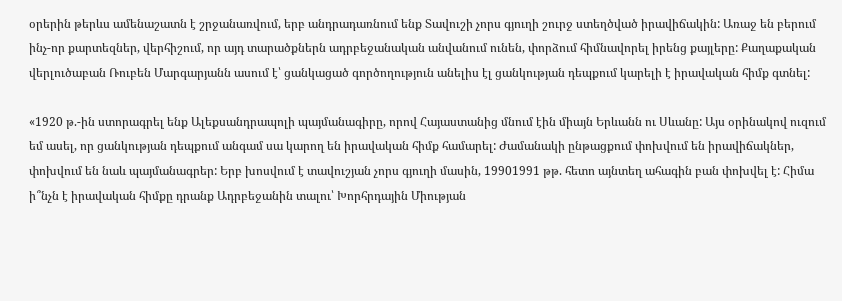օրերին թերևս ամենաշատն է շրջանառվում, երբ անդրադառնում ենք Տավուշի չորս գյուղի շուրջ ստեղծված իրավիճակին: Առաջ են բերում ինչ-որ քարտեզներ, վերհիշում, որ այդ տարածքներն ադրբեջանական անվանում ունեն, փորձում հիմնավորել իրենց քայլերը: Քաղաքական վերլուծաբան Ռուբեն Մարգարյանն ասում է՝ ցանկացած գործողություն անելիս էլ ցանկության դեպքում կարելի է իրավական հիմք գտնել:

«1920 թ.-ին ստորագրել ենք Ալեքսանդրապոլի պայմանագիրը, որով Հայաստանից մնում էին միայն Երևանն ու Սևանը: Այս օրինակով ուզում եմ ասել, որ ցանկության դեպքում անգամ սա կարող են իրավական հիմք համարել: Ժամանակի ընթացքում փոխվում են իրավիճակներ, փոխվում են նաև պայմանագրեր: Երբ խոսվում է տավուշյան չորս գյուղի մասին, 19901991 թթ. հետո այնտեղ ահագին բան փոխվել է: Հիմա ի՞նչն է իրավական հիմքը դրանք Ադրբեջանին տալու՝ Խորհրդային Միության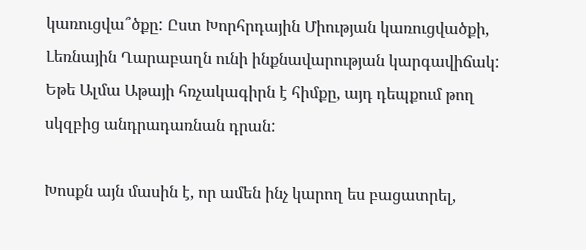կառուցվա՞ծքը: Ըստ Խորհրդային Միության կառուցվածքի, Լեռնային Ղարաբաղն ունի ինքնավարության կարգավիճակ: Եթե Ալմա Աթայի հռչակագիրն է հիմքը, այդ դեպքում թող սկզբից անդրադառնան դրան:

Խոսքն այն մասին է, որ ամեն ինչ կարող ես բացատրել,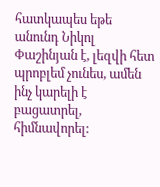հատկապես եթե անունդ Նիկոլ Փաշինյան է, լեզվի հետ պրոբլեմ չունես, ամեն ինչ կարելի է բացատրել, հիմնավորել: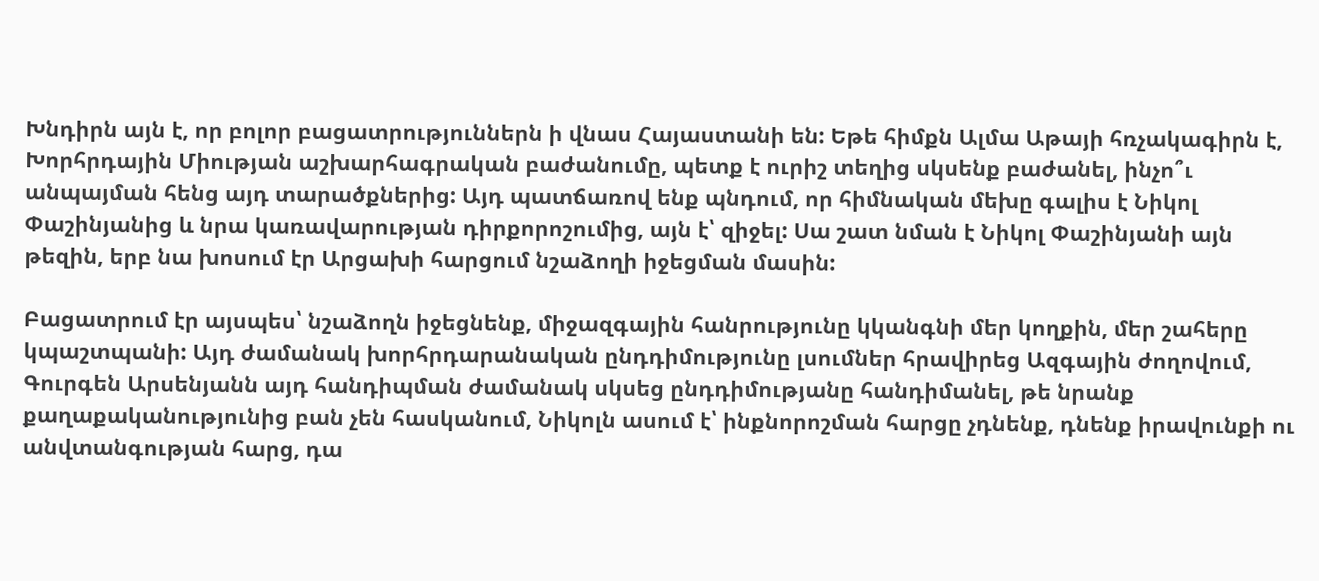Խնդիրն այն է, որ բոլոր բացատրություններն ի վնաս Հայաստանի են: Եթե հիմքն Ալմա Աթայի հռչակագիրն է, Խորհրդային Միության աշխարհագրական բաժանումը, պետք է ուրիշ տեղից սկսենք բաժանել, ինչո՞ւ անպայման հենց այդ տարածքներից: Այդ պատճառով ենք պնդում, որ հիմնական մեխը գալիս է Նիկոլ Փաշինյանից և նրա կառավարության դիրքորոշումից, այն է՝ զիջել: Սա շատ նման է Նիկոլ Փաշինյանի այն թեզին, երբ նա խոսում էր Արցախի հարցում նշաձողի իջեցման մասին:

Բացատրում էր այսպես՝ նշաձողն իջեցնենք, միջազգային հանրությունը կկանգնի մեր կողքին, մեր շահերը կպաշտպանի: Այդ ժամանակ խորհրդարանական ընդդիմությունը լսումներ հրավիրեց Ազգային ժողովում, Գուրգեն Արսենյանն այդ հանդիպման ժամանակ սկսեց ընդդիմությանը հանդիմանել, թե նրանք քաղաքականությունից բան չեն հասկանում, Նիկոլն ասում է՝ ինքնորոշման հարցը չդնենք, դնենք իրավունքի ու անվտանգության հարց, դա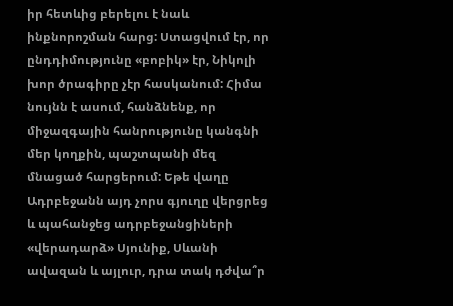իր հետևից բերելու է նաև ինքնորոշման հարց: Ստացվում էր, որ ընդդիմությունը «բոբիկ» էր, Նիկոլի խոր ծրագիրը չէր հասկանում: Հիմա նույնն է ասում, հանձնենք, որ միջազգային հանրությունը կանգնի մեր կողքին, պաշտպանի մեզ մնացած հարցերում: Եթե վաղը Ադրբեջանն այդ չորս գյուղը վերցրեց և պահանջեց ադրբեջանցիների «վերադարձ» Սյունիք, Սևանի ավազան և այլուր, դրա տակ դժվա՞ր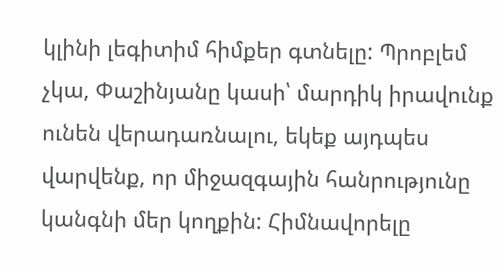կլինի լեգիտիմ հիմքեր գտնելը: Պրոբլեմ չկա, Փաշինյանը կասի՝ մարդիկ իրավունք ունեն վերադառնալու, եկեք այդպես վարվենք, որ միջազգային հանրությունը կանգնի մեր կողքին: Հիմնավորելը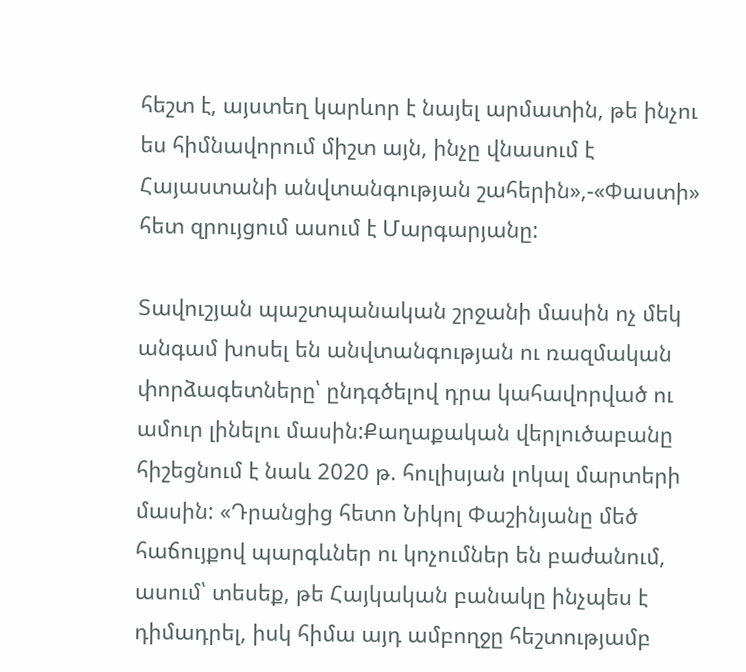հեշտ է, այստեղ կարևոր է նայել արմատին, թե ինչու ես հիմնավորում միշտ այն, ինչը վնասում է Հայաստանի անվտանգության շահերին»,-«Փաստի» հետ զրույցում ասում է Մարգարյանը:

Տավուշյան պաշտպանական շրջանի մասին ոչ մեկ անգամ խոսել են անվտանգության ու ռազմական փորձագետները՝ ընդգծելով դրա կահավորված ու ամուր լինելու մասին:Քաղաքական վերլուծաբանը հիշեցնում է նաև 2020 թ. հուլիսյան լոկալ մարտերի մասին: «Դրանցից հետո Նիկոլ Փաշինյանը մեծ հաճույքով պարգևներ ու կոչումներ են բաժանում, ասում՝ տեսեք, թե Հայկական բանակը ինչպես է դիմադրել, իսկ հիմա այդ ամբողջը հեշտությամբ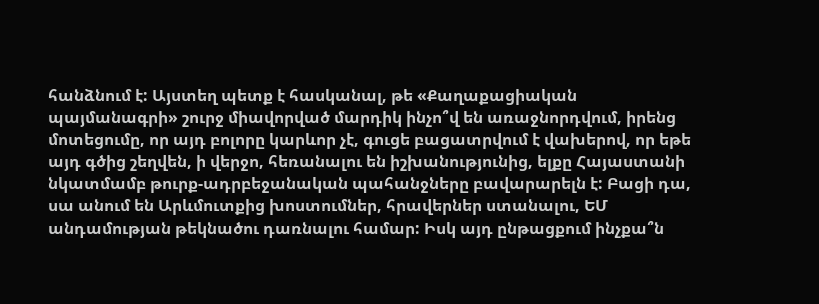հանձնում է: Այստեղ պետք է հասկանալ, թե «Քաղաքացիական պայմանագրի» շուրջ միավորված մարդիկ ինչո՞վ են առաջնորդվում, իրենց մոտեցումը, որ այդ բոլորը կարևոր չէ, գուցե բացատրվում է վախերով, որ եթե այդ գծից շեղվեն, ի վերջո, հեռանալու են իշխանությունից, ելքը Հայաստանի նկատմամբ թուրք-ադրբեջանական պահանջները բավարարելն է: Բացի դա, սա անում են Արևմուտքից խոստումներ, հրավերներ ստանալու, ԵՄ անդամության թեկնածու դառնալու համար: Իսկ այդ ընթացքում ինչքա՞ն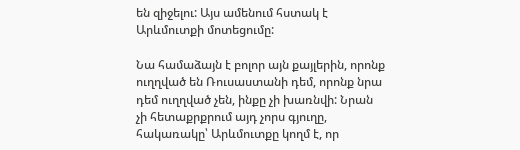են զիջելու: Այս ամենում հստակ է Արևմուտքի մոտեցումը:

Նա համաձայն է բոլոր այն քայլերին, որոնք ուղղված են Ռուսաստանի դեմ, որոնք նրա դեմ ուղղված չեն, ինքը չի խառնվի: Նրան չի հետաքրքրում այդ չորս գյուղը, հակառակը՝ Արևմուտքը կողմ է, որ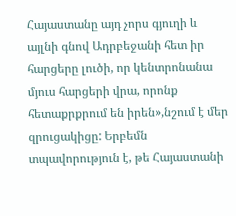Հայաստանը այդ չորս գյուղի և այլնի գնով Ադրբեջանի հետ իր հարցերը լուծի, որ կենտրոնանա մյուս հարցերի վրա, որոնք հետաքրքրում են իրեն»,նշում է մեր զրուցակիցը: Երբեմն տպավորություն է, թե Հայաստանի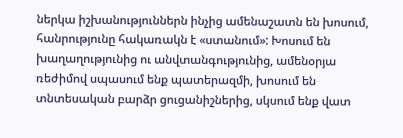ներկա իշխանություններն ինչից ամենաշատն են խոսում, հանրությունը հակառակն է «ստանում»: Խոսում են խաղաղությունից ու անվտանգությունից, ամենօրյա ռեժիմով սպասում ենք պատերազմի, խոսում են տնտեսական բարձր ցուցանիշներից, սկսում ենք վատ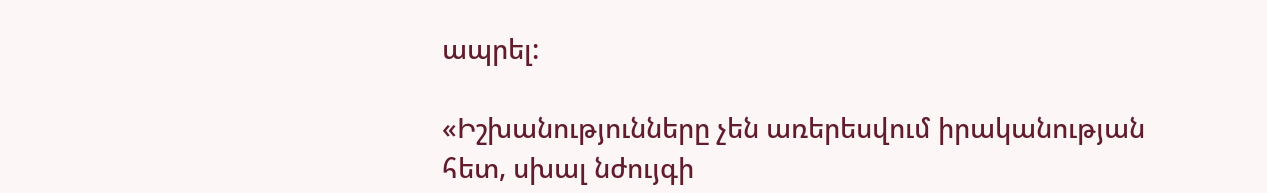ապրել:

«Իշխանությունները չեն առերեսվում իրականության հետ, սխալ նժույգի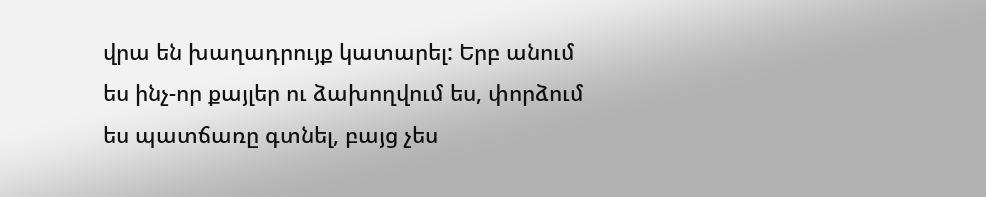վրա են խաղադրույք կատարել: Երբ անում ես ինչ-որ քայլեր ու ձախողվում ես, փորձում ես պատճառը գտնել, բայց չես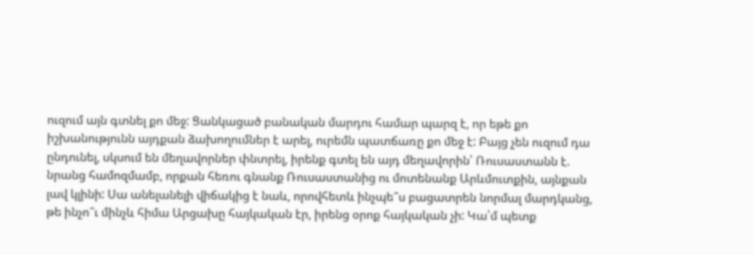ուզում այն գտնել քո մեջ: Ցանկացած բանական մարդու համար պարզ է, որ եթե քո իշխանությունն այդքան ձախողումներ է արել, ուրեմն պատճառը քո մեջ է: Բայց չեն ուզում դա ընդունել, սկսում են մեղավորներ փնտրել, իրենք գտել են այդ մեղավորին՝ Ռուսաստանն է. նրանց համոզմամբ, որքան հեռու գնանք Ռուսաստանից ու մոտենանք Արևմուտքին, այնքան լավ կլինի: Սա անելանելի վիճակից է նաև, որովհետև ինչպե՞ս բացատրեն նորմալ մարդկանց, թե ինչո՞ւ մինչև հիմա Արցախը հայկական էր, իրենց օրոք հայկական չի: Կա՛մ պետք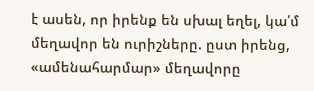է ասեն, որ իրենք են սխալ եղել, կա՛մ մեղավոր են ուրիշները. ըստ իրենց, «ամենահարմար» մեղավորը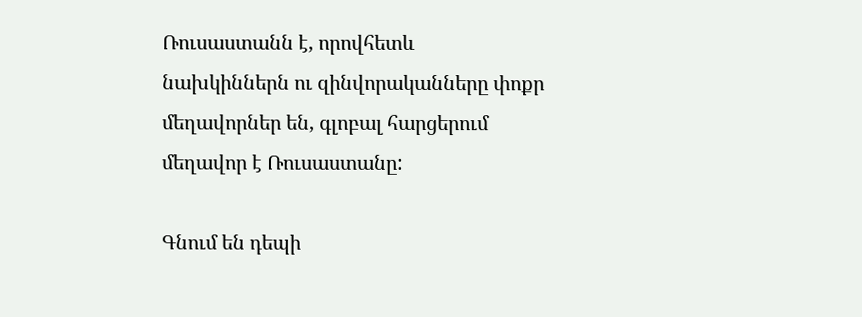Ռուսաստանն է, որովհետև նախկիններն ու զինվորականները փոքր մեղավորներ են, գլոբալ հարցերում մեղավոր է Ռուսաստանը:

Գնում են դեպի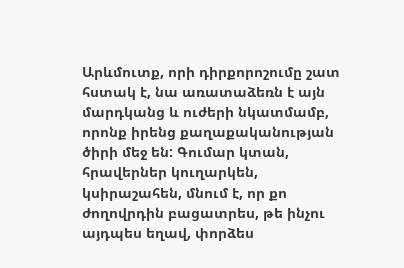Արևմուտք, որի դիրքորոշումը շատ հստակ է, նա առատաձեռն է այն մարդկանց և ուժերի նկատմամբ, որոնք իրենց քաղաքականության ծիրի մեջ են: Գումար կտան, հրավերներ կուղարկեն, կսիրաշահեն, մնում է, որ քո ժողովրդին բացատրես, թե ինչու այդպես եղավ, փորձես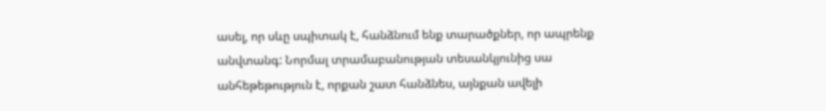ասել, որ սևը սպիտակ է, հանձնում ենք տարածքներ, որ ապրենք անվտանգ: Նորմալ տրամաբանության տեսանկյունից սա անհեթեթություն է, որքան շատ հանձնես, այնքան ավելի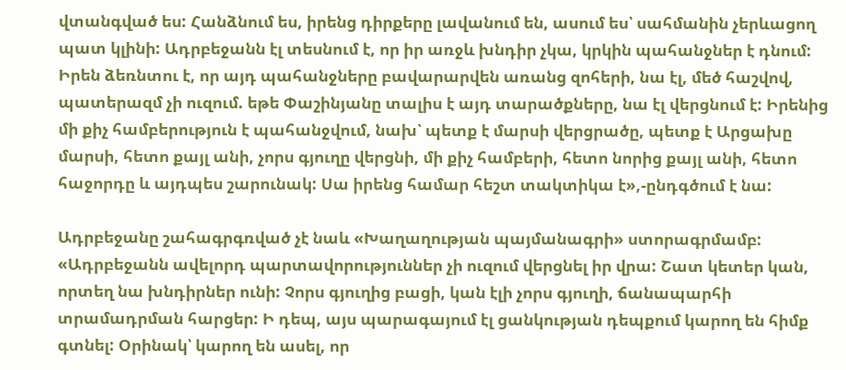վտանգված ես: Հանձնում ես, իրենց դիրքերը լավանում են, ասում ես՝ սահմանին չերևացող պատ կլինի: Ադրբեջանն էլ տեսնում է, որ իր առջև խնդիր չկա, կրկին պահանջներ է դնում: Իրեն ձեռնտու է, որ այդ պահանջները բավարարվեն առանց զոհերի, նա էլ, մեծ հաշվով, պատերազմ չի ուզում. եթե Փաշինյանը տալիս է այդ տարածքները, նա էլ վերցնում է: Իրենից մի քիչ համբերություն է պահանջվում, նախ՝ պետք է մարսի վերցրածը, պետք է Արցախը մարսի, հետո քայլ անի, չորս գյուղը վերցնի, մի քիչ համբերի, հետո նորից քայլ անի, հետո հաջորդը և այդպես շարունակ: Սա իրենց համար հեշտ տակտիկա է»,-ընդգծում է նա:

Ադրբեջանը շահագրգռված չէ նաև «Խաղաղության պայմանագրի» ստորագրմամբ: «Ադրբեջանն ավելորդ պարտավորություններ չի ուզում վերցնել իր վրա: Շատ կետեր կան, որտեղ նա խնդիրներ ունի: Չորս գյուղից բացի, կան էլի չորս գյուղի, ճանապարհի տրամադրման հարցեր: Ի դեպ, այս պարագայում էլ ցանկության դեպքում կարող են հիմք գտնել: Օրինակ՝ կարող են ասել, որ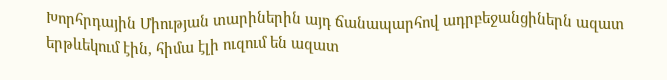Խորհրդային Միության տարիներին այդ ճանապարհով ադրբեջանցիներն ազատ երթևեկում էին, հիմա էլի ուզում են ազատ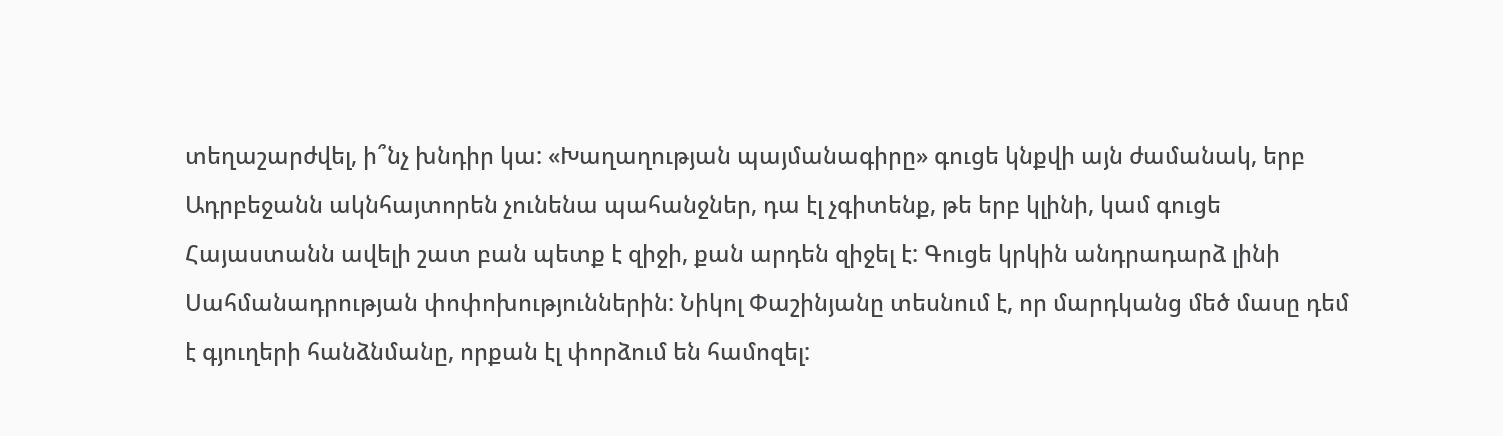տեղաշարժվել, ի՞նչ խնդիր կա: «Խաղաղության պայմանագիրը» գուցե կնքվի այն ժամանակ, երբ Ադրբեջանն ակնհայտորեն չունենա պահանջներ, դա էլ չգիտենք, թե երբ կլինի, կամ գուցե Հայաստանն ավելի շատ բան պետք է զիջի, քան արդեն զիջել է: Գուցե կրկին անդրադարձ լինի Սահմանադրության փոփոխություններին: Նիկոլ Փաշինյանը տեսնում է, որ մարդկանց մեծ մասը դեմ է գյուղերի հանձնմանը, որքան էլ փորձում են համոզել: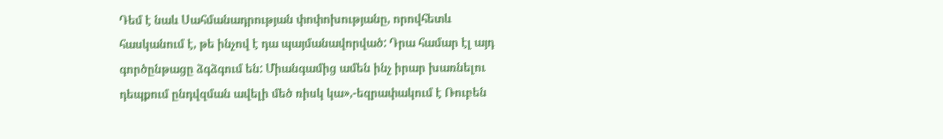Դեմ է նաև Սահմանադրության փոփոխությանը, որովհետև հասկանում է, թե ինչով է դա պայմանավորված: Դրա համար էլ այդ գործընթացը ձգձգում են: Միանգամից ամեն ինչ իրար խառնելու դեպքում ընդվզման ավելի մեծ ռիսկ կա»,-եզրափակում է Ռուբեն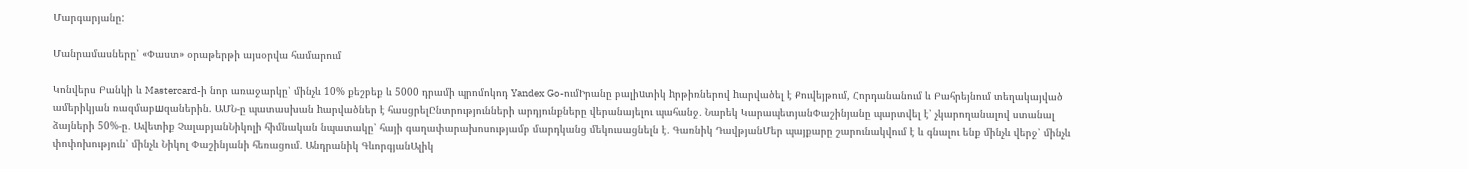Մարգարյանը:

Մանրամասները՝ «Փաստ» օրաթերթի այսօրվա համարում

Կոնվերս Բանկի և Mastercard-ի նոր առաջարկը՝ մինչև 10% քեշբեք և 5000 դրամի պրոմոկոդ Yandex Go-ումԻրանը բալիuտիկ hրթիռներով hարվածել է Քուվեյթում, Հորդանանում և Բահրեյնում տեղակայված ամերիկյան ռազմաբшզաներին. ԱՄՆ-ը պատասխան hարվածներ է հասցրելԸնտրությունների արդյունքները վերանայելու պահանջ․ Նարեկ ԿարապետյանՓաշինյանը պարտվել է՝ չկարողանալով ստանալ ձայների 50%-ը․ Ավետիք ՉալաբյանՆիկոլի հիմնական նպատակը՝ հայի գաղափարախոսությամբ մարդկանց մեկուսացնելն է․ Գառնիկ ԴավթյանՄեր պայքարը շարունակվում է և գնալու ենք մինչև վերջ՝ մինչև փոփոխություն՝ մինչև Նիկոլ Փաշինյանի հեռացում․ Անդրանիկ ԳևորգյանԱլիկ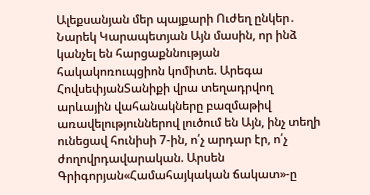Ալեքսանյան մեր պայքարի Ուժեղ ընկեր․ Նարեկ Կարապետյան Այն մասին, որ ինձ կանչել են հարցաքննության հակակոռուպցիոն կոմիտե. Արեգա ՀովսեփյանՏանիքի վրա տեղադրվող արևային վահանակները բազմաթիվ առավելություններով լուծում են Այն, ինչ տեղի ունեցավ հունիսի 7-ին, ո՛չ արդար էր, ո՛չ ժողովրդավարական. Արսեն Գրիգորյան«Համահայկական ճակատ»-ը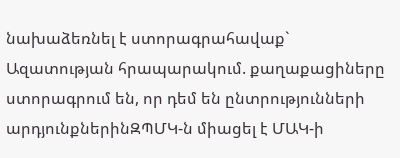նախաձեռնել է ստորագրահավաք` Ազատության հրապարակում. քաղաքացիները ստորագրում են, որ դեմ են ընտրությունների արդյունքներինԶՊՄԿ-ն միացել է ՄԱԿ-ի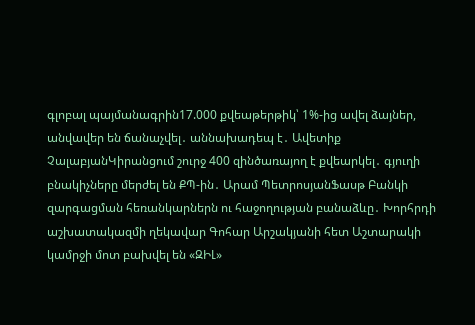գլոբալ պայմանագրին17.000 քվեաթերթիկ՝ 1%-ից ավել ձայներ, անվավեր են ճանաչվել․ աննախադեպ է․ Ավետիք ՉալաբյանԿիրանցում շուրջ 400 զինծառայող է քվեարկել․ գյուղի բնակիչները մերժել են ՔՊ-ին․ Արամ ՊետրոսյանՖասթ Բանկի զարգացման հեռանկարներն ու հաջողության բանաձևը․ Խորհրդի աշխատակազմի ղեկավար Գոհար Արշակյանի հետ Աշտարակի կամրջի մոտ բախվել են «ԶԻԼ»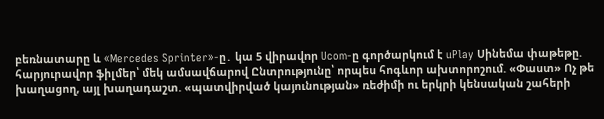բեռնատարը և «Mercedes Sprinter»-ը․ կա 5 վիրավnր Ucom-ը գործարկում է uPlay Սինեմա փաթեթը. հարյուրավոր ֆիլմեր՝ մեկ ամսավճարով Ընտրությունը՝ որպես հոգևոր ախտորոշում. «Փաստ» Ոչ թե խաղացող, այլ խաղադաշտ. «պատվիրված կայունության» ռեժիմի ու երկրի կենսական շահերի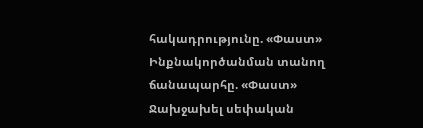հակադրությունը. «Փաստ» Ինքնակործանման տանող ճանապարհը. «Փաստ» Ջախջախել սեփական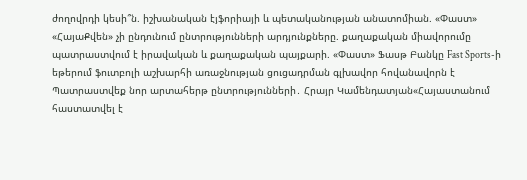ժողովրդի կեսի՞ն. իշխանական էյֆորիայի և պետականության անատոմիան. «Փաստ» «ՀայաՔվեն» չի ընդունում ընտրությունների արդյունքները. քաղաքական միավորումը պատրաստվում է իրավական և քաղաքական պայքարի. «Փաստ» Ֆասթ Բանկը Fast Sports-ի եթերում ֆուտբոլի աշխարհի առաջնության ցուցադրման գլխավոր հովանավորն է Պատրաստվեք նոր արտահերթ ընտրությունների․ Հրայր Կամենդատյան«Հայաստանում հաստատվել է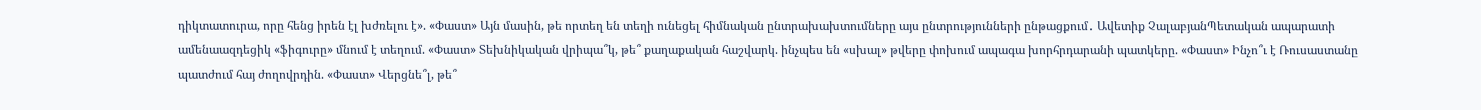դիկտատուրա, որը հենց իրեն էլ խժռելու է». «Փաստ» Այն մասին, թե որտեղ են տեղի ունեցել հիմնական ընտրախախտումները այս ընտրությունների ընթացքում․ Ավետիք ՉալաբյանՊետական ապարատի ամենաազդեցիկ «ֆիգուրը» մնում է տեղում. «Փաստ» Տեխնիկական վրիպա՞կ, թե՞ քաղաքական հաշվարկ. ինչպես են «սխալ» թվերը փոխում ապագա խորհրդարանի պատկերը. «Փաստ» Ինչո՞ւ է Ռուսաստանը պատժում հայ ժողովրդին. «Փաստ» Վերցնե՞լ, թե՞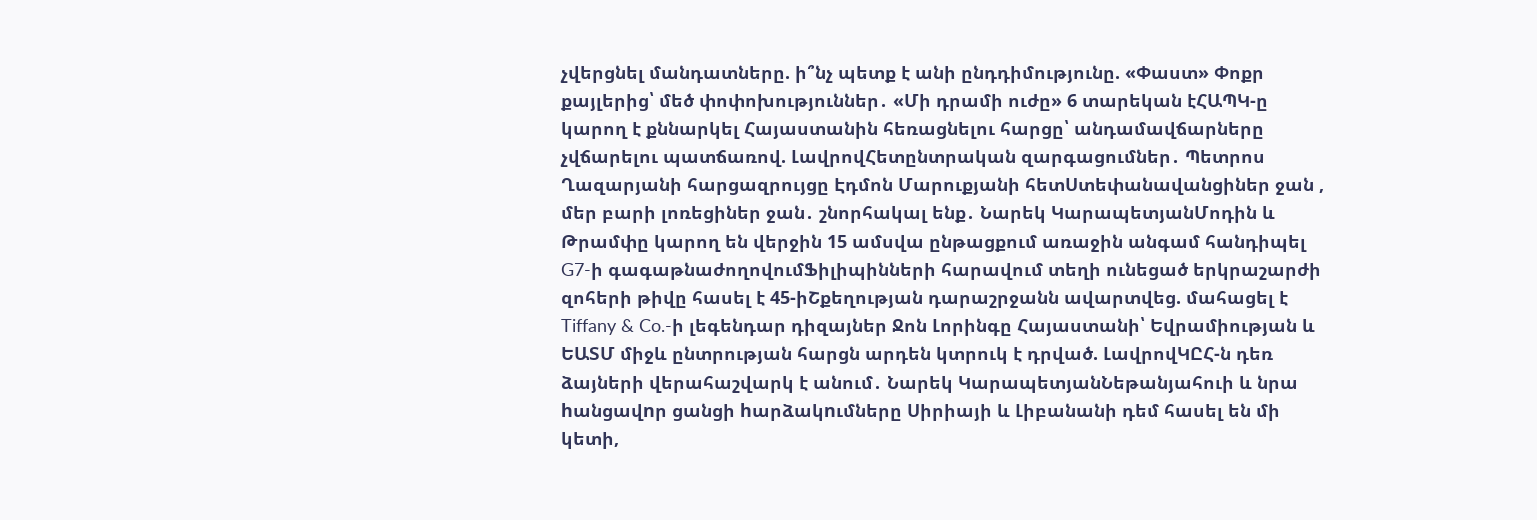չվերցնել մանդատները. ի՞նչ պետք է անի ընդդիմությունը. «Փաստ» Փոքր քայլերից՝ մեծ փոփոխություններ․ «Մի դրամի ուժը» 6 տարեկան էՀԱՊԿ-ը կարող է քննարկել Հայաստանին հեռացնելու հարցը՝ անդամավճարները չվճարելու պատճառով. ԼավրովՀետընտրական զարգացումներ․ Պետրոս Ղազարյանի հարցազրույցը Էդմոն Մարուքյանի հետՍտեփանավանցիներ ջան , մեր բարի լոռեցիներ ջան․ շնորհակալ ենք․ Նարեկ ԿարապետյանՄոդին և Թրամփը կարող են վերջին 15 ամսվա ընթացքում առաջին անգամ հանդիպել G7-ի գագաթնաժողովումՖիլիպինների հարավում տեղի ունեցած երկրաշարժի զոհերի թիվը հասել է 45-իՇքեղության դարաշրջանն ավարտվեց. մահացել է Tiffany & Co.-ի լեգենդար դիզայներ Ջոն Լորինգը Հայաստանի՝ Եվրամիության և ԵԱՏՄ միջև ընտրության հարցն արդեն կտրուկ է դրված. ԼավրովԿԸՀ-ն դեռ ձայների վերահաշվարկ է անում․ Նարեկ ԿարապետյանՆեթանյահուի և նրա hանցավnր ցանցի hարձակnւմները Սիրիայի և Լիբանանի դեմ հասել են մի կետի,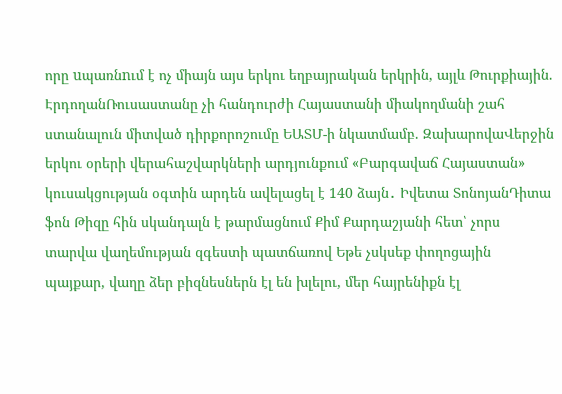որը uպառնnւմ է ոչ միայն այս երկու եղբայրական երկրին, այլև Թուրքիային. ԷրդողանՌուսաստանը չի հանդուրժի Հայաստանի միակողմանի շահ ստանալուն միտված դիրքորոշումը ԵԱՏՄ-ի նկատմամբ. ԶախարովաՎերջին երկու օրերի վերահաշվարկների արդյունքում «Բարգավաճ Հայաստան» կուսակցության օգտին արդեն ավելացել է 140 ձայն․ Իվետա ՏոնոյանԴիտա ֆոն Թիզը հին սկանդալն է թարմացնում Քիմ Քարդաշյանի հետ՝ չորս տարվա վաղեմության զգեստի պատճառով Եթե չսկսեք փողոցային պայքար, վաղը ձեր բիզնեսներն էլ են խլելու, մեր հայրենիքն էլ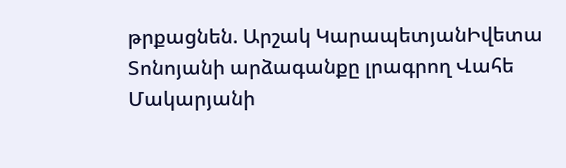թրքացնեն. Արշակ ԿարապետյանԻվետա Տոնոյանի արձագանքը լրագրող Վահե Մակարյանի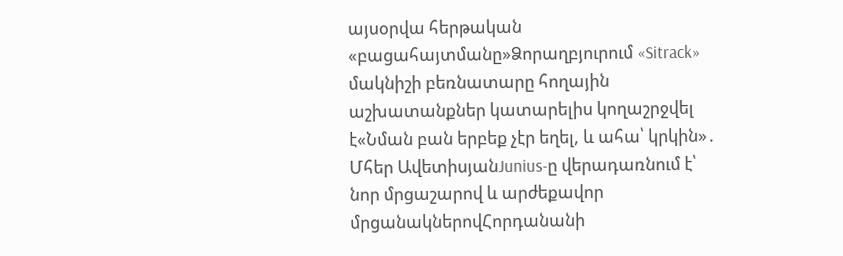այսօրվա հերթական «բացահայտմանը»Ձորաղբյուրում «Sitrack» մակնիշի բեռնատարը հողային աշխատանքներ կատարելիս կողաշրջվել է«Նման բան երբեք չէր եղել, և ահա՝ կրկին»․ Մհեր ԱվետիսյանJunius-ը վերադառնում է՝ նոր մրցաշարով և արժեքավոր մրցանակներովՀորդանանի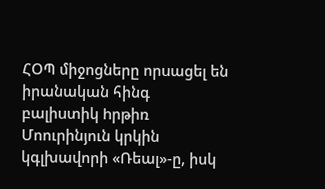ՀՕՊ միջոցները որuացել են իրանական հինգ բալիuտիկ hրթիռ Մոուրինյուն կրկին կգլխավորի «Ռեալ»-ը, իսկ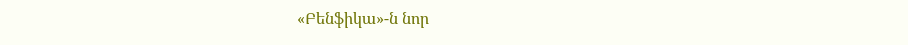«Բենֆիկա»-ն նոր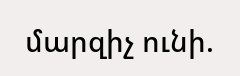մարզիչ ունի.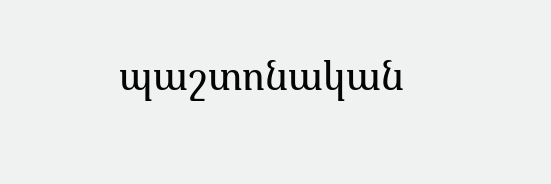պաշտոնական